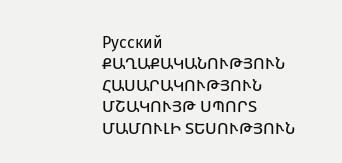Русский
ՔԱՂԱՔԱԿԱՆՈՒԹՅՈՒՆ ՀԱՍԱՐԱԿՈՒԹՅՈՒՆ ՄՇԱԿՈՒՅԹ ՍՊՈՐՏ ՄԱՄՈՒԼԻ ՏԵՍՈՒԹՅՈՒՆ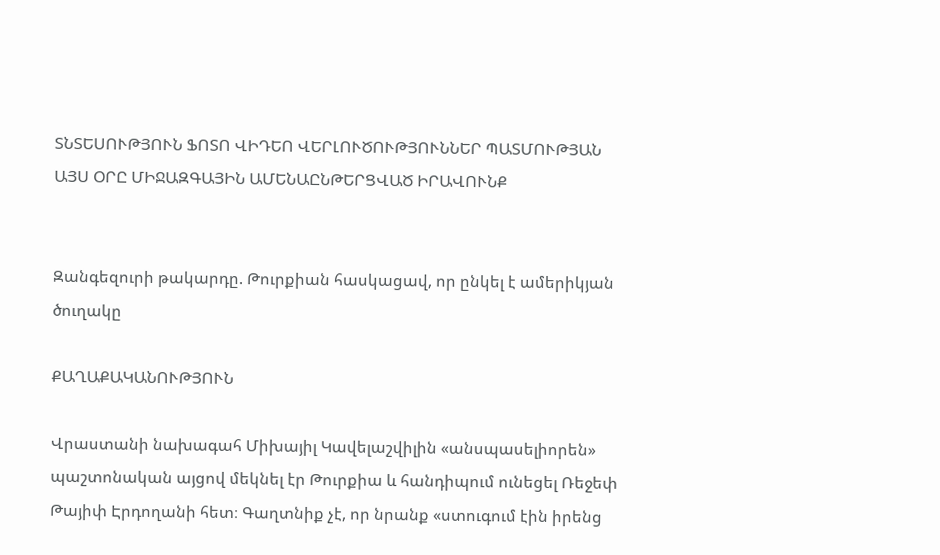ՏՆՏԵՍՈՒԹՅՈՒՆ ՖՈՏՈ ՎԻԴԵՈ ՎԵՐԼՈՒԾՈՒԹՅՈՒՆՆԵՐ ՊԱՏՄՈՒԹՅԱՆ ԱՅՍ ՕՐԸ ՄԻՋԱԶԳԱՅԻՆ ԱՄԵՆԱԸՆԹԵՐՑՎԱԾ ԻՐԱՎՈՒՆՔ


Զանգեզուրի թակարդը. Թուրքիան հասկացավ, որ ընկել է ամերիկյան ծուղակը

ՔԱՂԱՔԱԿԱՆՈՒԹՅՈՒՆ

Վրաստանի նախագահ Միխայիլ Կավելաշվիլին «անսպասելիորեն» պաշտոնական այցով մեկնել էր Թուրքիա և հանդիպում ունեցել Ռեջեփ Թայիփ Էրդողանի հետ։ Գաղտնիք չէ, որ նրանք «ստուգում էին իրենց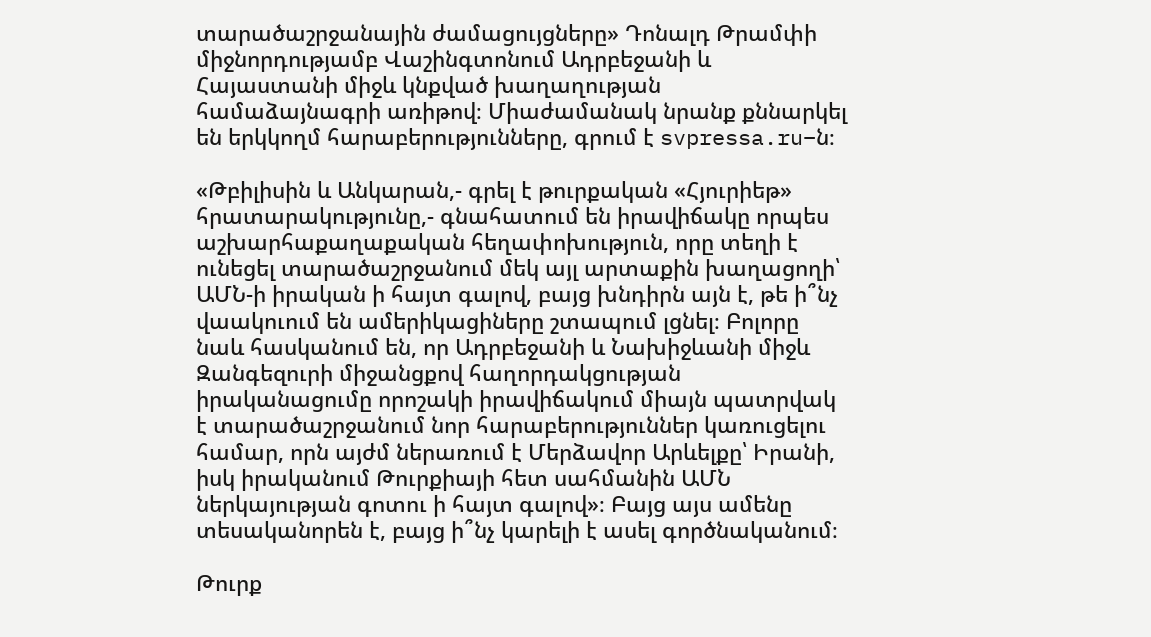տարածաշրջանային ժամացույցները» Դոնալդ Թրամփի միջնորդությամբ Վաշինգտոնում Ադրբեջանի և Հայաստանի միջև կնքված խաղաղության համաձայնագրի առիթով։ Միաժամանակ նրանք քննարկել են երկկողմ հարաբերությունները, գրում է svpressa.ru–ն։

«Թբիլիսին և Անկարան,- գրել է թուրքական «Հյուրիեթ» հրատարակությունը,- գնահատում են իրավիճակը որպես աշխարհաքաղաքական հեղափոխություն, որը տեղի է ունեցել տարածաշրջանում մեկ այլ արտաքին խաղացողի՝ ԱՄՆ-ի իրական ի հայտ գալով, բայց խնդիրն այն է, թե ի՞նչ վաակուում են ամերիկացիները շտապում լցնել։ Բոլորը նաև հասկանում են, որ Ադրբեջանի և Նախիջևանի միջև Զանգեզուրի միջանցքով հաղորդակցության իրականացումը որոշակի իրավիճակում միայն պատրվակ է տարածաշրջանում նոր հարաբերություններ կառուցելու համար, որն այժմ ներառում է Մերձավոր Արևելքը՝ Իրանի, իսկ իրականում Թուրքիայի հետ սահմանին ԱՄՆ ներկայության գոտու ի հայտ գալով»։ Բայց այս ամենը տեսականորեն է, բայց ի՞նչ կարելի է ասել գործնականում։

Թուրք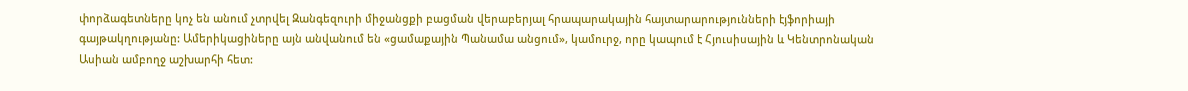փորձագետները կոչ են անում չտրվել Զանգեզուրի միջանցքի բացման վերաբերյալ հրապարակային հայտարարությունների էյֆորիայի գայթակղությանը: Ամերիկացիները այն անվանում են «ցամաքային Պանամա անցում», կամուրջ, որը կապում է Հյուսիսային և Կենտրոնական Ասիան ամբողջ աշխարհի հետ: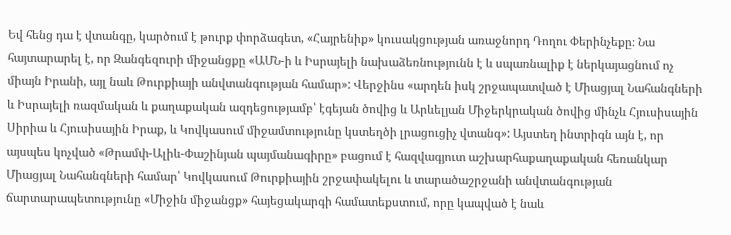Եվ հենց դա է վտանգը, կարծում է թուրք փորձագետ, «Հայրենիք» կուսակցության առաջնորդ Դողու Փերինչեքը։ Նա հայտարարել է, որ Զանգեզուրի միջանցքը «ԱՄՆ-ի և Իսրայելի նախաձեռնությունն է և սպառնալիք է ներկայացնում ոչ միայն Իրանի, այլ նաև Թուրքիայի անվտանգության համար»: Վերջինս «արդեն իսկ շրջապատված է Միացյալ Նահանգների և Իսրայելի ռազմական և քաղաքական ազդեցությամբ՝ էգեյան ծովից և Արևելյան Միջերկրական ծովից մինչև Հյուսիսային Սիրիա և Հյուսիսային Իրաք, և Կովկասում միջամտությունը կստեղծի լրացուցիչ վտանգ»: Այստեղ ինտրիգն այն է, որ այսպես կոչված «Թրամփ-Ալիև-Փաշինյան պայմանագիրը» բացում է հազվագյուտ աշխարհաքաղաքական հեռանկար Միացյալ Նահանգների համար՝ Կովկասում Թուրքիային շրջափակելու և տարածաշրջանի անվտանգության ճարտարապետությունը «Միջին միջանցք» հայեցակարգի համատեքստում, որը կապված է նաև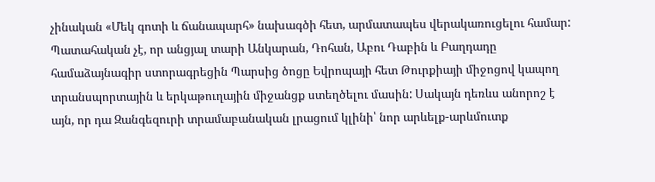չինական «Մեկ գոտի և ճանապարհ» նախագծի հետ, արմատապես վերակառուցելու համար: Պատահական չէ, որ անցյալ տարի Անկարան, Դոհան, Աբու Դաբին և Բաղդադը համաձայնագիր ստորագրեցին Պարսից ծոցը Եվրոպայի հետ Թուրքիայի միջոցով կապող տրանսպորտային և երկաթուղային միջանցք ստեղծելու մասին: Սակայն դեռևս անորոշ է այն, որ դա Զանգեզուրի տրամաբանական լրացում կլինի՝ նոր արևելք-արևմուտք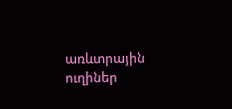առևտրային ուղիներ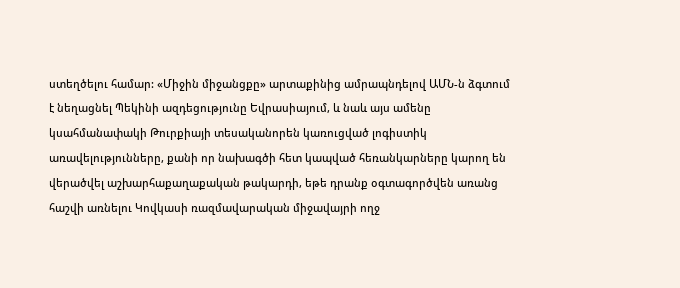ստեղծելու համար: «Միջին միջանցքը» արտաքինից ամրապնդելով ԱՄՆ-ն ձգտում է նեղացնել Պեկինի ազդեցությունը Եվրասիայում, և նաև այս ամենը կսահմանափակի Թուրքիայի տեսականորեն կառուցված լոգիստիկ առավելությունները, քանի որ նախագծի հետ կապված հեռանկարները կարող են վերածվել աշխարհաքաղաքական թակարդի, եթե դրանք օգտագործվեն առանց հաշվի առնելու Կովկասի ռազմավարական միջավայրի ողջ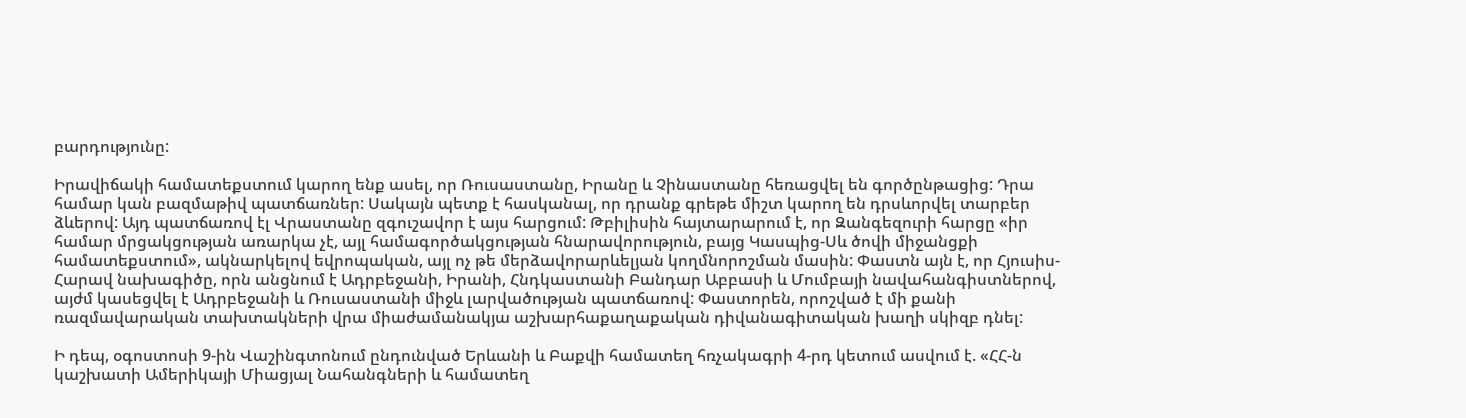բարդությունը:

Իրավիճակի համատեքստում կարող ենք ասել, որ Ռուսաստանը, Իրանը և Չինաստանը հեռացվել են գործընթացից: Դրա համար կան բազմաթիվ պատճառներ: Սակայն պետք է հասկանալ, որ դրանք գրեթե միշտ կարող են դրսևորվել տարբեր ձևերով: Այդ պատճառով էլ Վրաստանը զգուշավոր է այս հարցում: Թբիլիսին հայտարարում է, որ Զանգեզուրի հարցը «իր համար մրցակցության առարկա չէ, այլ համագործակցության հնարավորություն, բայց Կասպից-Սև ծովի միջանցքի համատեքստում», ակնարկելով եվրոպական, այլ ոչ թե մերձավորարևելյան կողմնորոշման մասին: Փաստն այն է, որ Հյուսիս-Հարավ նախագիծը, որն անցնում է Ադրբեջանի, Իրանի, Հնդկաստանի Բանդար Աբբասի և Մումբայի նավահանգիստներով, այժմ կասեցվել է Ադրբեջանի և Ռուսաստանի միջև լարվածության պատճառով: Փաստորեն, որոշված է մի քանի ռազմավարական տախտակների վրա միաժամանակյա աշխարհաքաղաքական դիվանագիտական խաղի սկիզբ դնել:

Ի դեպ, օգոստոսի 9-ին Վաշինգտոնում ընդունված Երևանի և Բաքվի համատեղ հռչակագրի 4-րդ կետում ասվում է. «ՀՀ-ն կաշխատի Ամերիկայի Միացյալ Նահանգների և համատեղ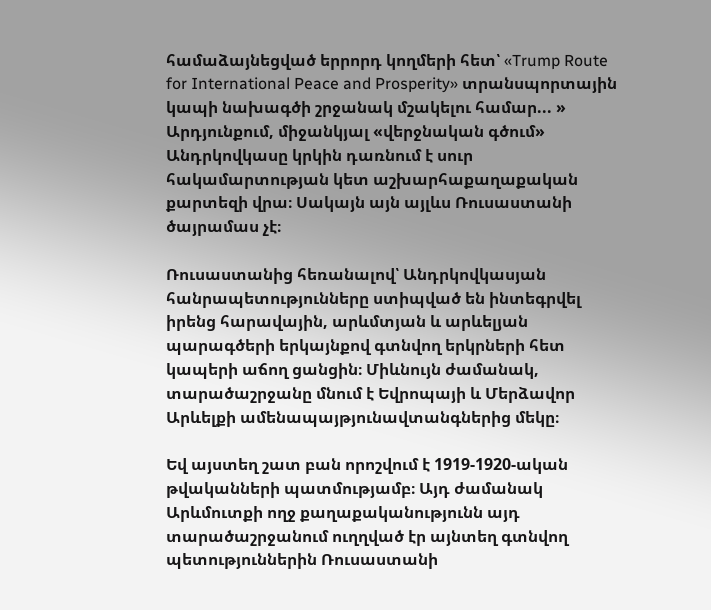համաձայնեցված երրորդ կողմերի հետ՝ «Trump Route for International Peace and Prosperity» տրանսպորտային կապի նախագծի շրջանակ մշակելու համար... »
Արդյունքում, միջանկյալ «վերջնական գծում» Անդրկովկասը կրկին դառնում է սուր հակամարտության կետ աշխարհաքաղաքական քարտեզի վրա։ Սակայն այն այլևս Ռուսաստանի ծայրամաս չէ։

Ռուսաստանից հեռանալով՝ Անդրկովկասյան հանրապետությունները ստիպված են ինտեգրվել իրենց հարավային, արևմտյան և արևելյան պարագծերի երկայնքով գտնվող երկրների հետ կապերի աճող ցանցին։ Միևնույն ժամանակ, տարածաշրջանը մնում է Եվրոպայի և Մերձավոր Արևելքի ամենապայթյունավտանգներից մեկը։

Եվ այստեղ շատ բան որոշվում է 1919-1920-ական թվականների պատմությամբ։ Այդ ժամանակ Արևմուտքի ողջ քաղաքականությունն այդ տարածաշրջանում ուղղված էր այնտեղ գտնվող պետություններին Ռուսաստանի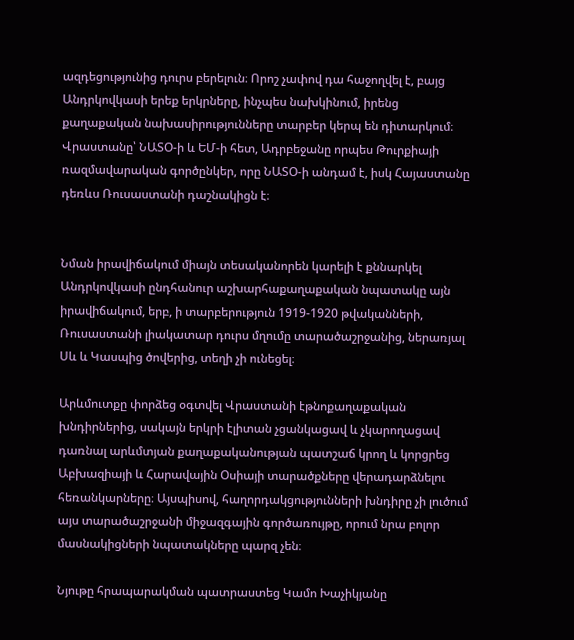ազդեցությունից դուրս բերելուն։ Որոշ չափով դա հաջողվել է, բայց Անդրկովկասի երեք երկրները, ինչպես նախկինում, իրենց քաղաքական նախասիրությունները տարբեր կերպ են դիտարկում։ Վրաստանը՝ ՆԱՏՕ-ի և ԵՄ-ի հետ, Ադրբեջանը որպես Թուրքիայի ռազմավարական գործընկեր, որը ՆԱՏՕ-ի անդամ է, իսկ Հայաստանը դեռևս Ռուսաստանի դաշնակիցն է։


Նման իրավիճակում միայն տեսականորեն կարելի է քննարկել Անդրկովկասի ընդհանուր աշխարհաքաղաքական նպատակը այն իրավիճակում, երբ, ի տարբերություն 1919-1920 թվականների, Ռուսաստանի լիակատար դուրս մղումը տարածաշրջանից, ներառյալ Սև և Կասպից ծովերից, տեղի չի ունեցել։

Արևմուտքը փորձեց օգտվել Վրաստանի էթնոքաղաքական խնդիրներից, սակայն երկրի էլիտան չցանկացավ և չկարողացավ դառնալ արևմտյան քաղաքականության պատշաճ կրող և կորցրեց Աբխազիայի և Հարավային Օսիայի տարածքները վերադարձնելու հեռանկարները։ Այսպիսով, հաղորդակցությունների խնդիրը չի լուծում այս տարածաշրջանի միջազգային գործառույթը, որում նրա բոլոր մասնակիցների նպատակները պարզ չեն։

Նյութը հրապարակման պատրաստեց Կամո Խաչիկյանը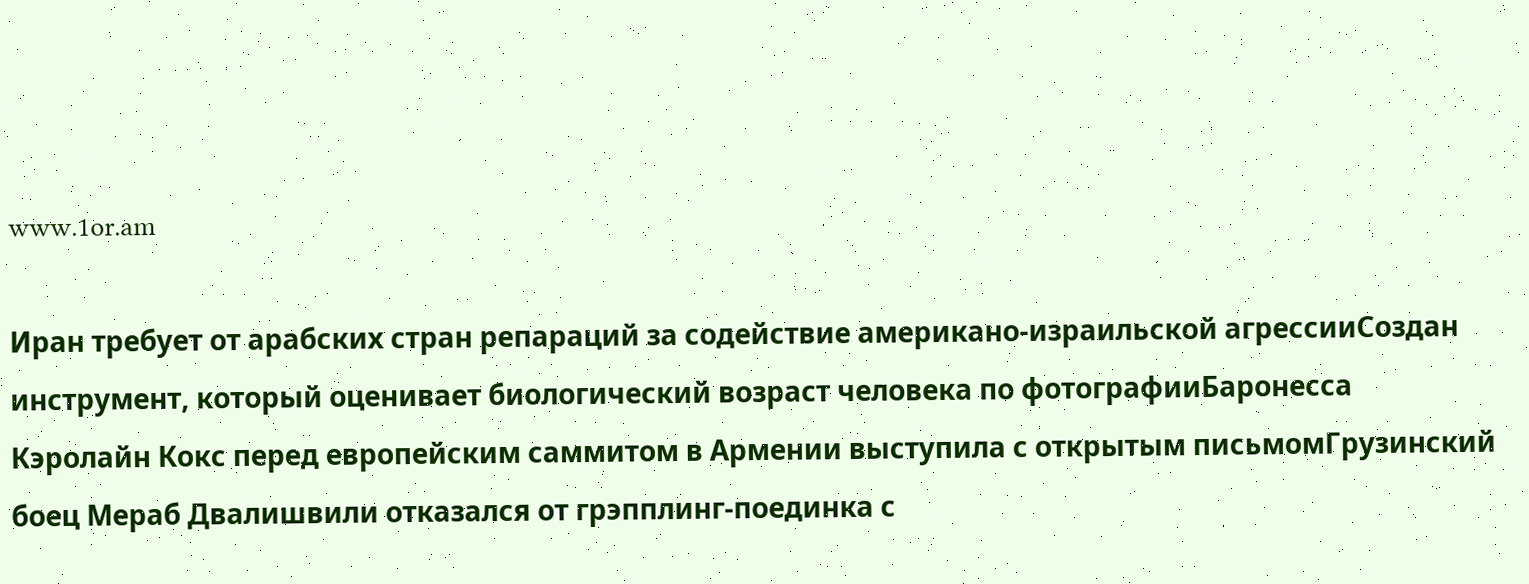www.1or.am

Иран требует от арабских стран репараций за содействие американо-израильской агрессииСоздан инструмент, который оценивает биологический возраст человека по фотографииБаронесса Кэролайн Кокс перед европейским саммитом в Армении выступила с открытым письмомГрузинский боец Мераб Двалишвили отказался от грэпплинг-поединка с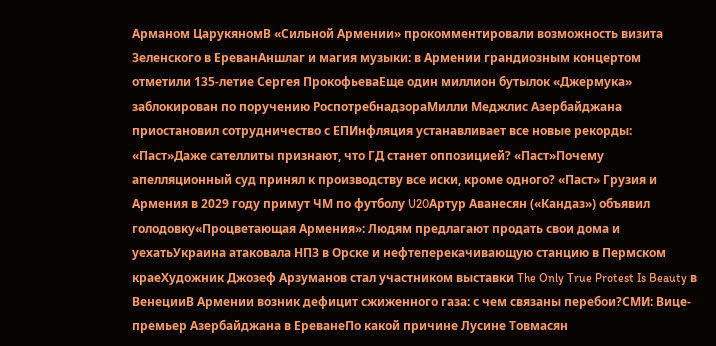Арманом ЦарукяномВ «Сильной Армении» прокомментировали возможность визита Зеленского в ЕреванАншлаг и магия музыки: в Армении грандиозным концертом отметили 135-летие Сергея ПрокофьеваЕще один миллион бутылок «Джермука» заблокирован по поручению РоспотребнадзораМилли Меджлис Азербайджана приостановил сотрудничество с ЕПИнфляция устанавливает все новые рекорды: «Паст»Даже сателлиты признают, что ГД станет оппозицией? «Паст»Почему апелляционный суд принял к производству все иски, кроме одного? «Паст» Грузия и Армения в 2029 году примут ЧМ по футболу U20Артур Аванесян («Кандаз») объявил голодовку«Процветающая Армения»: Людям предлагают продать свои дома и уехатьУкраина атаковала НПЗ в Орске и нефтеперекачивающую станцию в Пермском краеХудожник Джозеф Арзуманов стал участником выставки The Only True Protest Is Beauty в ВенецииВ Армении возник дефицит сжиженного газа: с чем связаны перебои?СМИ: Вице-премьер Азербайджана в ЕреванеПо какой причине Лусине Товмасян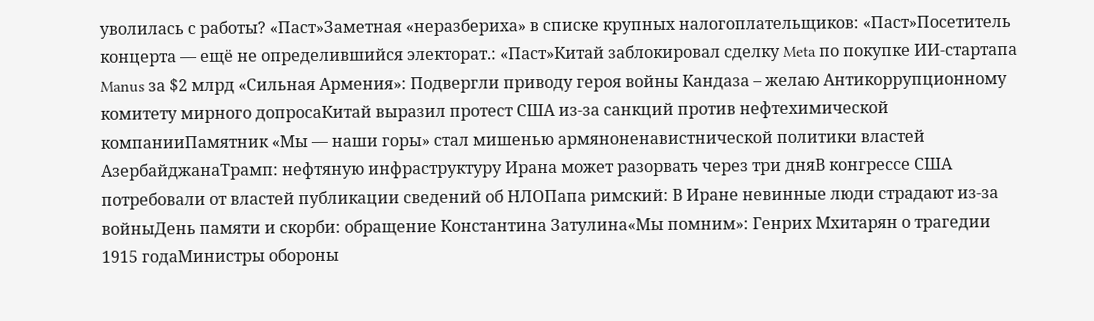уволилась с работы? «Паст»Заметная «неразбериха» в списке крупных налогоплательщиков: «Паст»Посетитель концерта — ещё не определившийся электорат.: «Паст»Китай заблокировал сделку Meta по покупке ИИ-стартапа Manus за $2 млрд «Сильная Армения»: Подвергли приводу героя войны Кандаза – желаю Антикоррупционному комитету мирного допросаКитай выразил протест США из-за санкций против нефтехимической компанииПамятник «Мы — наши горы» стал мишенью армяноненавистнической политики властей АзербайджанаТрамп: нефтяную инфраструктуру Ирана может разорвать через три дняВ конгрессе США потребовали от властей публикации сведений об НЛОПапа римский: В Иране невинные люди страдают из-за войныДень памяти и скорби: обращение Константина Затулина«Мы помним»: Генрих Мхитарян о трагедии 1915 годаМинистры обороны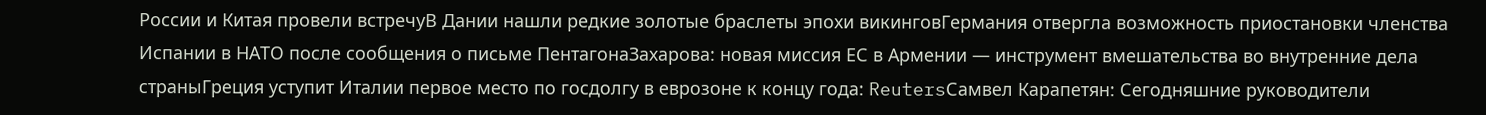России и Китая провели встречуВ Дании нашли редкие золотые браслеты эпохи викинговГермания отвергла возможность приостановки членства Испании в НАТО после сообщения о письме ПентагонаЗахарова: новая миссия ЕС в Армении — инструмент вмешательства во внутренние дела страныГреция уступит Италии первое место по госдолгу в еврозоне к концу года: ReutersСамвел Карапетян: Сегодняшние руководители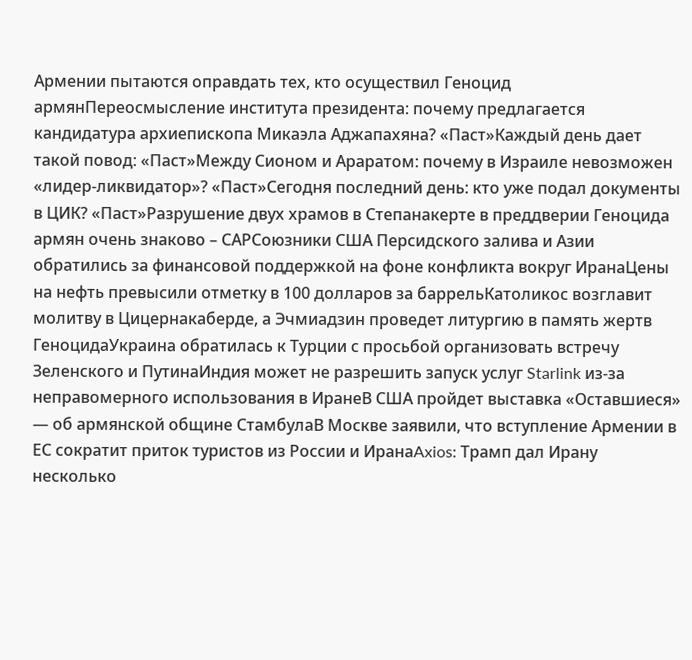Армении пытаются оправдать тех, кто осуществил Геноцид армянПереосмысление института президента: почему предлагается кандидатура архиепископа Микаэла Аджапахяна? «Паст»Каждый день дает такой повод: «Паст»Между Сионом и Араратом: почему в Израиле невозможен «лидер-ликвидатор»? «Паст»Сегодня последний день: кто уже подал документы в ЦИК? «Паст»Разрушение двух храмов в Степанакерте в преддверии Геноцида армян очень знаково – САРСоюзники США Персидского залива и Азии обратились за финансовой поддержкой на фоне конфликта вокруг ИранаЦены на нефть превысили отметку в 100 долларов за баррельКатоликос возглавит молитву в Цицернакаберде, а Эчмиадзин проведет литургию в память жертв ГеноцидаУкраина обратилась к Турции с просьбой организовать встречу Зеленского и ПутинаИндия может не разрешить запуск услуг Starlink из-за неправомерного использования в ИранеВ США пройдет выставка «Оставшиеся» — об армянской общине СтамбулаВ Москве заявили, что вступление Армении в ЕС сократит приток туристов из России и ИранаAxios: Трамп дал Ирану несколько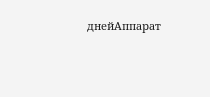днейАппарат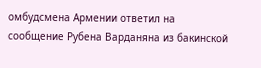омбудсмена Армении ответил на сообщение Рубена Варданяна из бакинской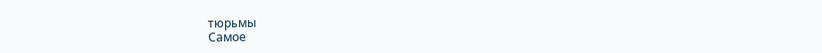тюрьмы
Самое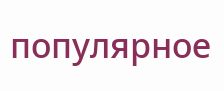популярное